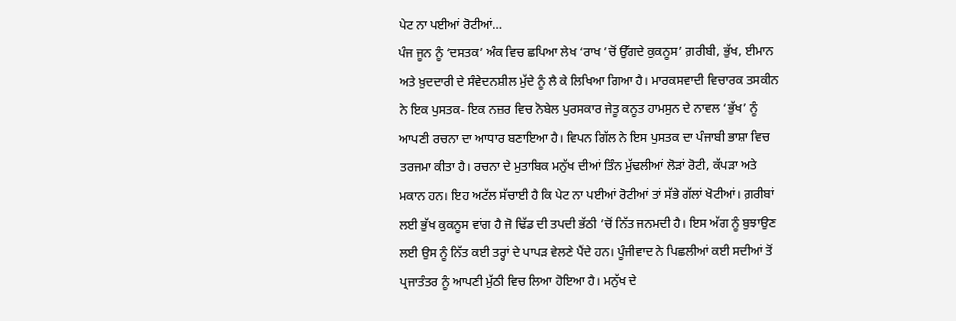ਪੇਟ ਨਾ ਪਈਆਂ ਰੋਟੀਆਂ…
ਪੰਜ ਜੂਨ ਨੂੰ ‘ਦਸਤਕ’ ਅੰਕ ਵਿਚ ਛਪਿਆ ਲੇਖ ‘ਰਾਖ ’ਚੋਂ ਉੱਗਦੇ ਕੁਕਨੂਸ’ ਗ਼ਰੀਬੀ, ਭੁੱਖ, ਈਮਾਨ ਅਤੇ ਖ਼ੁਦਦਾਰੀ ਦੇ ਸੰਵੇਦਨਸ਼ੀਲ ਮੁੱਦੇ ਨੂੰ ਲੈ ਕੇ ਲਿਖਿਆ ਗਿਆ ਹੈ। ਮਾਰਕਸਵਾਦੀ ਵਿਚਾਰਕ ਤਸਕੀਨ ਨੇ ਇਕ ਪੁਸਤਕ- ਇਕ ਨਜ਼ਰ ਵਿਚ ਨੋਬੇਲ ਪੁਰਸਕਾਰ ਜੇਤੂ ਕਨੂਤ ਹਾਮਸੁਨ ਦੇ ਨਾਵਲ ‘ਭੁੱਖ’ ਨੂੰ ਆਪਣੀ ਰਚਨਾ ਦਾ ਆਧਾਰ ਬਣਾਇਆ ਹੈ। ਵਿਪਨ ਗਿੱਲ ਨੇ ਇਸ ਪੁਸਤਕ ਦਾ ਪੰਜਾਬੀ ਭਾਸ਼ਾ ਵਿਚ ਤਰਜਮਾ ਕੀਤਾ ਹੈ। ਰਚਨਾ ਦੇ ਮੁਤਾਬਿਕ ਮਨੁੱਖ ਦੀਆਂ ਤਿੰਨ ਮੁੱਢਲੀਆਂ ਲੋੜਾਂ ਰੋਟੀ, ਕੱਪੜਾ ਅਤੇ ਮਕਾਨ ਹਨ। ਇਹ ਅਟੱਲ ਸੱਚਾਈ ਹੈ ਕਿ ਪੇਟ ਨਾ ਪਈਆਂ ਰੋਟੀਆਂ ਤਾਂ ਸੱਭੇ ਗੱਲਾਂ ਖੋਟੀਆਂ। ਗ਼ਰੀਬਾਂ ਲਈ ਭੁੱਖ ਕੁਕਨੂਸ ਵਾਂਗ ਹੈ ਜੋ ਢਿੱਡ ਦੀ ਤਪਦੀ ਭੱਠੀ ’ਚੋਂ ਨਿੱਤ ਜਨਮਦੀ ਹੈ। ਇਸ ਅੱਗ ਨੂੰ ਬੁਝਾਉਣ ਲਈ ਉਸ ਨੂੰ ਨਿੱਤ ਕਈ ਤਰ੍ਹਾਂ ਦੇ ਪਾਪੜ ਵੇਲਣੇ ਪੈਂਦੇ ਹਨ। ਪੂੰਜੀਵਾਦ ਨੇ ਪਿਛਲੀਆਂ ਕਈ ਸਦੀਆਂ ਤੋਂ ਪ੍ਰਜਾਤੰਤਰ ਨੂੰ ਆਪਣੀ ਮੁੱਠੀ ਵਿਚ ਲਿਆ ਹੋਇਆ ਹੈ। ਮਨੁੱਖ ਦੇ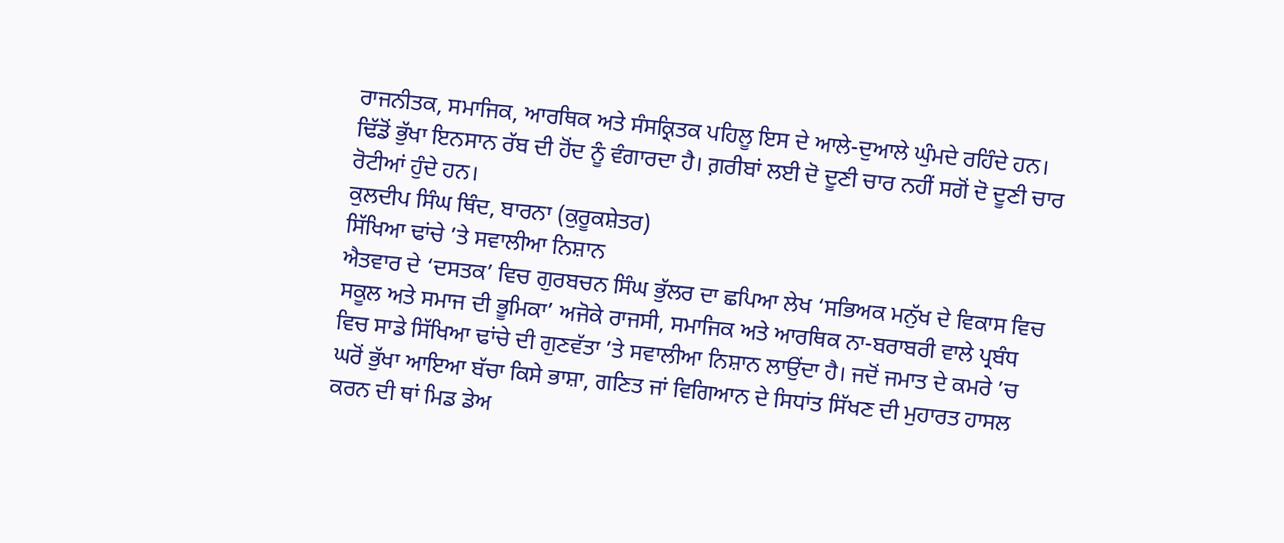ਰਾਜਨੀਤਕ, ਸਮਾਜਿਕ, ਆਰਥਿਕ ਅਤੇ ਸੰਸਕ੍ਰਿਤਕ ਪਹਿਲੂ ਇਸ ਦੇ ਆਲੇ-ਦੁਆਲੇ ਘੁੰਮਦੇ ਰਹਿੰਦੇ ਹਨ। ਢਿੱਡੋਂ ਭੁੱਖਾ ਇਨਸਾਨ ਰੱਬ ਦੀ ਹੋਂਦ ਨੂੰ ਵੰਗਾਰਦਾ ਹੈ। ਗ਼ਰੀਬਾਂ ਲਈ ਦੋ ਦੂਣੀ ਚਾਰ ਨਹੀਂ ਸਗੋਂ ਦੋ ਦੂਣੀ ਚਾਰ ਰੋਟੀਆਂ ਹੁੰਦੇ ਹਨ।
ਕੁਲਦੀਪ ਸਿੰਘ ਥਿੰਦ, ਬਾਰਨਾ (ਕੁਰੂਕਸ਼ੇਤਰ)
ਸਿੱਖਿਆ ਢਾਂਚੇ ’ਤੇ ਸਵਾਲੀਆ ਨਿਸ਼ਾਨ
ਐਤਵਾਰ ਦੇ ‘ਦਸਤਕ’ ਵਿਚ ਗੁਰਬਚਨ ਸਿੰਘ ਭੁੱਲਰ ਦਾ ਛਪਿਆ ਲੇਖ ‘ਸਭਿਅਕ ਮਨੁੱਖ ਦੇ ਵਿਕਾਸ ਵਿਚ ਸਕੂਲ ਅਤੇ ਸਮਾਜ ਦੀ ਭੂਮਿਕਾ’ ਅਜੋਕੇ ਰਾਜਸੀ, ਸਮਾਜਿਕ ਅਤੇ ਆਰਥਿਕ ਨਾ-ਬਰਾਬਰੀ ਵਾਲੇ ਪ੍ਰਬੰਧ ਵਿਚ ਸਾਡੇ ਸਿੱਖਿਆ ਢਾਂਚੇ ਦੀ ਗੁਣਵੱਤਾ ’ਤੇ ਸਵਾਲੀਆ ਨਿਸ਼ਾਨ ਲਾਉਂਦਾ ਹੈ। ਜਦੋਂ ਜਮਾਤ ਦੇ ਕਮਰੇ ’ਚ ਘਰੋਂ ਭੁੱਖਾ ਆਇਆ ਬੱਚਾ ਕਿਸੇ ਭਾਸ਼ਾ, ਗਣਿਤ ਜਾਂ ਵਿਗਿਆਨ ਦੇ ਸਿਧਾਂਤ ਸਿੱਖਣ ਦੀ ਮੁਹਾਰਤ ਹਾਸਲ ਕਰਨ ਦੀ ਥਾਂ ਮਿਡ ਡੇਅ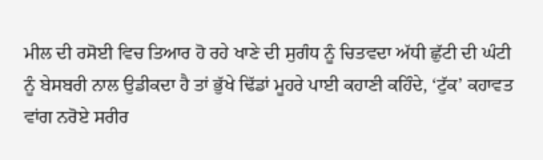ਮੀਲ ਦੀ ਰਸੋਈ ਵਿਚ ਤਿਆਰ ਹੋ ਰਹੇ ਖਾਣੇ ਦੀ ਸੁਗੰਧ ਨੂੰ ਚਿਤਵਦਾ ਅੱਧੀ ਛੁੱਟੀ ਦੀ ਘੰਟੀ ਨੂੰ ਬੇਸਬਰੀ ਨਾਲ ਉਡੀਕਦਾ ਹੈ ਤਾਂ ਭੁੱਖੇ ਢਿੱਡਾਂ ਮੂਹਰੇ ਪਾਈ ਕਹਾਣੀ ਕਹਿੰਦੇ, ‘ਟੁੱਕ’ ਕਹਾਵਤ ਵਾਂਗ ਨਰੋਏ ਸਰੀਰ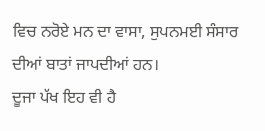ਵਿਚ ਨਰੋਏ ਮਨ ਦਾ ਵਾਸਾ, ਸੁਪਨਮਈ ਸੰਸਾਰ ਦੀਆਂ ਬਾਤਾਂ ਜਾਪਦੀਆਂ ਹਨ।
ਦੂਜਾ ਪੱਖ ਇਹ ਵੀ ਹੈ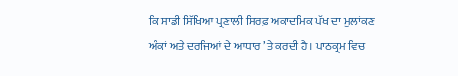ਕਿ ਸਾਡੀ ਸਿੱਖਿਆ ਪ੍ਰਣਾਲੀ ਸਿਰਫ਼ ਅਕਾਦਮਿਕ ਪੱਖ ਦਾ ਮੁਲਾਂਕਣ ਅੰਕਾਂ ਅਤੇ ਦਰਜਿਆਂ ਦੇ ਆਧਾਰ ’ਤੇ ਕਰਦੀ ਹੈ। ਪਾਠਕ੍ਰਮ ਵਿਚ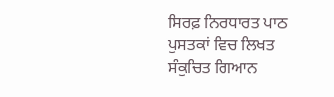ਸਿਰਫ਼ ਨਿਰਧਾਰਤ ਪਾਠ ਪੁਸਤਕਾਂ ਵਿਚ ਲਿਖਤ ਸੰਕੁਚਿਤ ਗਿਆਨ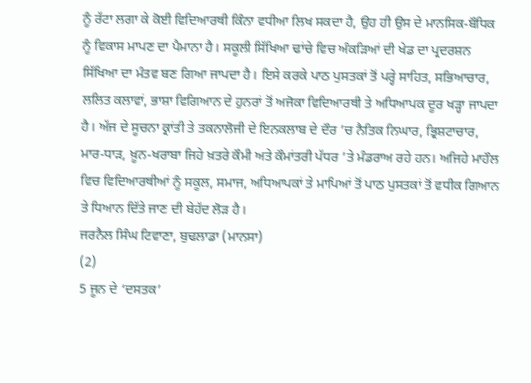ਨੂੰ ਰੱਟਾ ਲਗਾ ਕੇ ਕੋਈ ਵਿਦਿਆਰਥੀ ਕਿੰਨਾ ਵਧੀਆ ਲਿਖ ਸਕਦਾ ਹੈ, ਉਹ ਹੀ ਉਸ ਦੇ ਮਾਨਸਿਕ-ਬੌਧਿਕ ਨੂੰ ਵਿਕਾਸ ਮਾਪਣ ਦਾ ਪੈਮਾਨਾ ਹੈ। ਸਕੂਲੀ ਸਿੱਖਿਆ ਢਾਂਚੇ ਵਿਚ ਅੰਕੜਿਆਂ ਦੀ ਖੇਡ ਦਾ ਪ੍ਰਦਰਸ਼ਨ ਸਿੱਖਿਆ ਦਾ ਮੰਤਵ ਬਣ ਗਿਆ ਜਾਪਦਾ ਹੈ। ਇਸੇ ਕਰਕੇ ਪਾਠ ਪੁਸਤਕਾਂ ਤੋਂ ਪਰ੍ਹੇ ਸਾਹਿਤ, ਸਭਿਆਚਾਰ, ਲਲਿਤ ਕਲਾਵਾਂ, ਭਾਸ਼ਾ ਵਿਗਿਆਨ ਦੇ ਹੁਨਰਾਂ ਤੋਂ ਅਜੋਕਾ ਵਿਦਿਆਰਥੀ ਤੇ ਅਧਿਆਪਕ ਦੂਰ ਖੜ੍ਹਾ ਜਾਪਦਾ ਹੈ। ਅੱਜ ਦੇ ਸੂਚਨਾ ਕ੍ਰਾਂਤੀ ਤੇ ਤਕਨਾਲੋਜੀ ਦੇ ਇਨਕਲਾਬ ਦੇ ਦੌਰ ’ਚ ਨੈਤਿਕ ਨਿਘਾਰ, ਭ੍ਰਿਸ਼ਟਾਚਾਰ, ਮਾਰ-ਧਾੜ, ਖ਼ੂਨ-ਖਰਾਬਾ ਜਿਹੇ ਖ਼ਤਰੇ ਕੌਮੀ ਅਤੇ ਕੌਮਾਂਤਰੀ ਪੱਧਰ ’ਤੇ ਮੰਡਰਾਅ ਰਹੇ ਹਨ। ਅਜਿਹੇ ਮਾਹੌਲ ਵਿਚ ਵਿਦਿਆਰਥੀਆਂ ਨੂੰ ਸਕੂਲ, ਸਮਾਜ, ਅਧਿਆਪਕਾਂ ਤੇ ਮਾਪਿਆਂ ਤੋਂ ਪਾਠ ਪੁਸਤਕਾਂ ਤੋਂ ਵਧੀਕ ਗਿਆਨ ਤੇ ਧਿਆਨ ਦਿੱਤੇ ਜਾਣ ਦੀ ਬੇਹੱਦ ਲੋੜ ਹੈ।
ਜਰਨੈਲ ਸਿੰਘ ਟਿਵਾਣਾ, ਬੁਢਲਾਡਾ (ਮਾਨਸਾ)
(2)
5 ਜੂਨ ਦੇ ‘ਦਸਤਕ’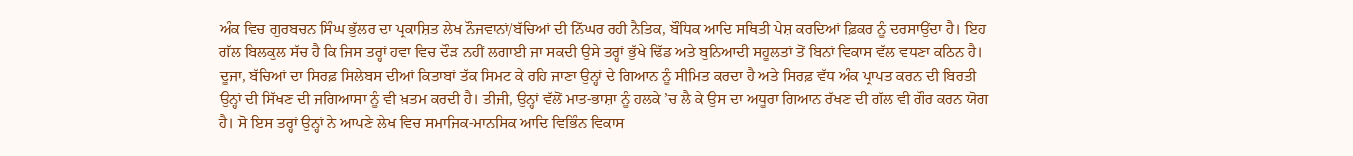ਅੰਕ ਵਿਚ ਗੁਰਬਚਨ ਸਿੰਘ ਭੁੱਲਰ ਦਾ ਪ੍ਰਕਾਸ਼ਿਤ ਲੇਖ ਨੌਜਵਾਨਾਂ/ਬੱਚਿਆਂ ਦੀ ਨਿੱਘਰ ਰਹੀ ਨੈਤਿਕ, ਬੌਧਿਕ ਆਦਿ ਸਥਿਤੀ ਪੇਸ਼ ਕਰਦਿਆਂ ਫ਼ਿਕਰ ਨੂੰ ਦਰਸਾਉਂਦਾ ਹੈ। ਇਹ ਗੱਲ ਬਿਲਕੁਲ ਸੱਚ ਹੈ ਕਿ ਜਿਸ ਤਰ੍ਹਾਂ ਹਵਾ ਵਿਚ ਦੌੜ ਨਹੀਂ ਲਗਾਈ ਜਾ ਸਕਦੀ ਉਸੇ ਤਰ੍ਹਾਂ ਭੁੱਖੇ ਢਿੱਡ ਅਤੇ ਬੁਨਿਆਦੀ ਸਹੂਲਤਾਂ ਤੋਂ ਬਿਨਾਂ ਵਿਕਾਸ ਵੱਲ ਵਧਣਾ ਕਠਿਨ ਹੈ। ਦੂਜਾ, ਬੱਚਿਆਂ ਦਾ ਸਿਰਫ਼ ਸਿਲੇਬਸ ਦੀਆਂ ਕਿਤਾਬਾਂ ਤੱਕ ਸਿਮਟ ਕੇ ਰਹਿ ਜਾਣਾ ਉਨ੍ਹਾਂ ਦੇ ਗਿਆਨ ਨੂੰ ਸੀਮਿਤ ਕਰਦਾ ਹੈ ਅਤੇ ਸਿਰਫ਼ ਵੱਧ ਅੰਕ ਪ੍ਰਾਪਤ ਕਰਨ ਦੀ ਬਿਰਤੀ ਉਨ੍ਹਾਂ ਦੀ ਸਿੱਖਣ ਦੀ ਜਗਿਆਸਾ ਨੂੰ ਵੀ ਖ਼ਤਮ ਕਰਦੀ ਹੈ। ਤੀਜੀ, ਉਨ੍ਹਾਂ ਵੱਲੋਂ ਮਾਤ-ਭਾਸ਼ਾ ਨੂੰ ਹਲਕੇ ’ਚ ਲੈ ਕੇ ਉਸ ਦਾ ਅਧੂਰਾ ਗਿਆਨ ਰੱਖਣ ਦੀ ਗੱਲ ਵੀ ਗੌਰ ਕਰਨ ਯੋਗ ਹੈ। ਸੋ ਇਸ ਤਰ੍ਹਾਂ ਉਨ੍ਹਾਂ ਨੇ ਆਪਣੇ ਲੇਖ ਵਿਚ ਸਮਾਜਿਕ-ਮਾਨਸਿਕ ਆਦਿ ਵਿਭਿੰਨ ਵਿਕਾਸ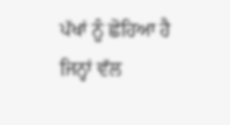ਪੱਖਾਂ ਨੂੰ ਛੋਹਿਆ ਹੈ ਜਿਨ੍ਹਾਂ ਵੱਲ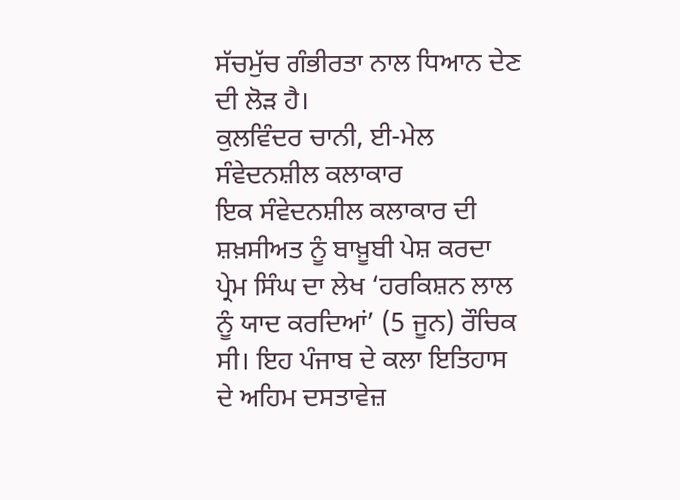ਸੱਚਮੁੱਚ ਗੰਭੀਰਤਾ ਨਾਲ ਧਿਆਨ ਦੇਣ ਦੀ ਲੋੜ ਹੈ।
ਕੁਲਵਿੰਦਰ ਚਾਨੀ, ਈ-ਮੇਲ
ਸੰਵੇਦਨਸ਼ੀਲ ਕਲਾਕਾਰ
ਇਕ ਸੰਵੇਦਨਸ਼ੀਲ ਕਲਾਕਾਰ ਦੀ ਸ਼ਖ਼ਸੀਅਤ ਨੂੰ ਬਾਖ਼ੂਬੀ ਪੇਸ਼ ਕਰਦਾ ਪ੍ਰੇਮ ਸਿੰਘ ਦਾ ਲੇਖ ‘ਹਰਕਿਸ਼ਨ ਲਾਲ ਨੂੰ ਯਾਦ ਕਰਦਿਆਂ’ (5 ਜੂਨ) ਰੌਚਿਕ ਸੀ। ਇਹ ਪੰਜਾਬ ਦੇ ਕਲਾ ਇਤਿਹਾਸ ਦੇ ਅਹਿਮ ਦਸਤਾਵੇਜ਼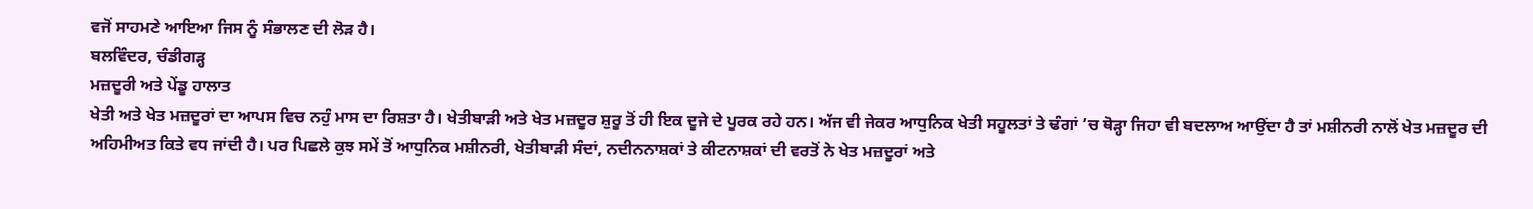ਵਜੋਂ ਸਾਹਮਣੇ ਆਇਆ ਜਿਸ ਨੂੰ ਸੰਭਾਲਣ ਦੀ ਲੋੜ ਹੈ।
ਬਲਵਿੰਦਰ, ਚੰਡੀਗੜ੍ਹ
ਮਜ਼ਦੂਰੀ ਅਤੇ ਪੇਂਡੂ ਹਾਲਾਤ
ਖੇਤੀ ਅਤੇ ਖੇਤ ਮਜ਼ਦੂਰਾਂ ਦਾ ਆਪਸ ਵਿਚ ਨਹੁੰ ਮਾਸ ਦਾ ਰਿਸ਼ਤਾ ਹੈ। ਖੇਤੀਬਾੜੀ ਅਤੇ ਖੇਤ ਮਜ਼ਦੂਰ ਸ਼ੁਰੂ ਤੋਂ ਹੀ ਇਕ ਦੂਜੇ ਦੇ ਪੂਰਕ ਰਹੇ ਹਨ। ਅੱਜ ਵੀ ਜੇਕਰ ਆਧੁਨਿਕ ਖੇਤੀ ਸਹੂਲਤਾਂ ਤੇ ਢੰਗਾਂ ’ਚ ਥੋੜ੍ਹਾ ਜਿਹਾ ਵੀ ਬਦਲਾਅ ਆਉਂਦਾ ਹੈ ਤਾਂ ਮਸ਼ੀਨਰੀ ਨਾਲੋਂ ਖੇਤ ਮਜ਼ਦੂਰ ਦੀ ਅਹਿਮੀਅਤ ਕਿਤੇ ਵਧ ਜਾਂਦੀ ਹੈ। ਪਰ ਪਿਛਲੇ ਕੁਝ ਸਮੇਂ ਤੋਂ ਆਧੁਨਿਕ ਮਸ਼ੀਨਰੀ, ਖੇਤੀਬਾੜੀ ਸੰਦਾਂ, ਨਦੀਨਨਾਸ਼ਕਾਂ ਤੇ ਕੀਟਨਾਸ਼ਕਾਂ ਦੀ ਵਰਤੋਂ ਨੇ ਖੇਤ ਮਜ਼ਦੂਰਾਂ ਅਤੇ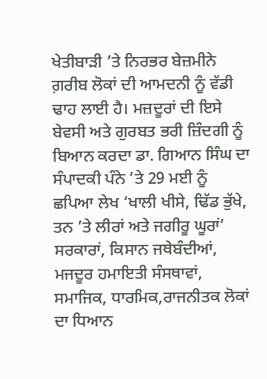ਖੇਤੀਬਾੜੀ ’ਤੇ ਨਿਰਭਰ ਬੇਜ਼ਮੀਨੇ ਗ਼ਰੀਬ ਲੋਕਾਂ ਦੀ ਆਮਦਨੀ ਨੂੰ ਵੱਡੀ ਢਾਹ ਲਾਈ ਹੈ। ਮਜ਼ਦੂਰਾਂ ਦੀ ਇਸੇ ਬੇਵਸੀ ਅਤੇ ਗੁਰਬਤ ਭਰੀ ਜ਼ਿੰਦਗੀ ਨੂੰ ਬਿਆਨ ਕਰਦਾ ਡਾ. ਗਿਆਨ ਸਿੰਘ ਦਾ ਸੰਪਾਦਕੀ ਪੰਨੇ ’ਤੇ 29 ਮਈ ਨੂੰ ਛਪਿਆ ਲੇਖ ‘ਖਾਲੀ ਖੀਸੇ, ਢਿੱਡ ਭੁੱਖੇ, ਤਨ ’ਤੇ ਲੀਰਾਂ ਅਤੇ ਜਗੀਰੂ ਘੂਰਾਂ’ ਸਰਕਾਰਾਂ, ਕਿਸਾਨ ਜਥੇਬੰਦੀਆਂ, ਮਜਦੂਰ ਹਮਾਇਤੀ ਸੰਸਥਾਵਾਂ, ਸਮਾਜਿਕ, ਧਾਰਮਿਕ,ਰਾਜਨੀਤਕ ਲੋਕਾਂ ਦਾ ਧਿਆਨ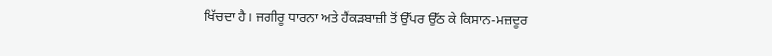ਖਿੱਚਦਾ ਹੈ। ਜਗੀਰੂ ਧਾਰਨਾ ਅਤੇ ਹੈਂਕੜਬਾਜ਼ੀ ਤੋਂ ਉੱਪਰ ਉੱਠ ਕੇ ਕਿਸਾਨ-ਮਜ਼ਦੂਰ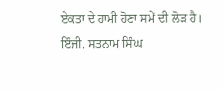ਏਕਤਾ ਦੇ ਹਾਮੀ ਹੋਣਾ ਸਮੇਂ ਦੀ ਲੋੜ ਹੈ।
ਇੰਜੀ. ਸਤਨਾਮ ਸਿੰਘ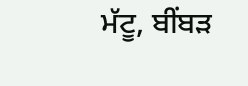ਮੱਟੂ, ਬੀਂਬੜ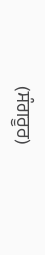(ਸੰਗਰੂਰ)